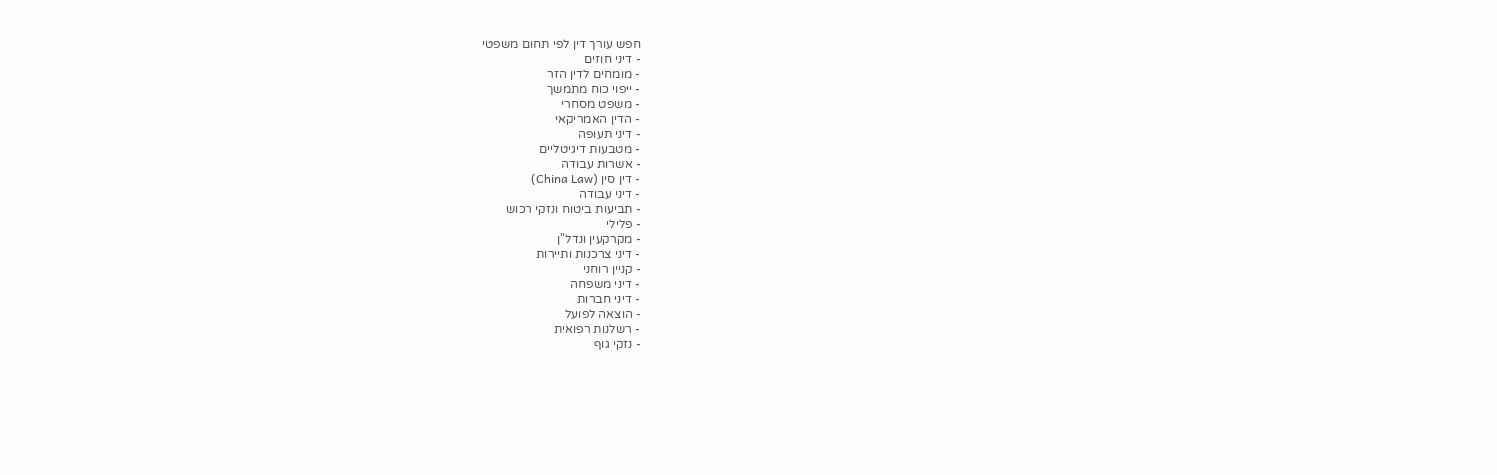חפש עורך דין לפי תחום משפטי
- דיני חוזים
- מומחים לדין הזר
- ייפוי כוח מתמשך
- משפט מסחרי
- הדין האמריקאי
- דיני תעופה
- מטבעות דיגיטליים
- אשרות עבודה
- דין סין (China Law)
- דיני עבודה
- תביעות ביטוח ונזקי רכוש
- פלילי
- מקרקעין ונדל"ן
- דיני צרכנות ותיירות
- קניין רוחני
- דיני משפחה
- דיני חברות
- הוצאה לפועל
- רשלנות רפואית
- נזקי גוף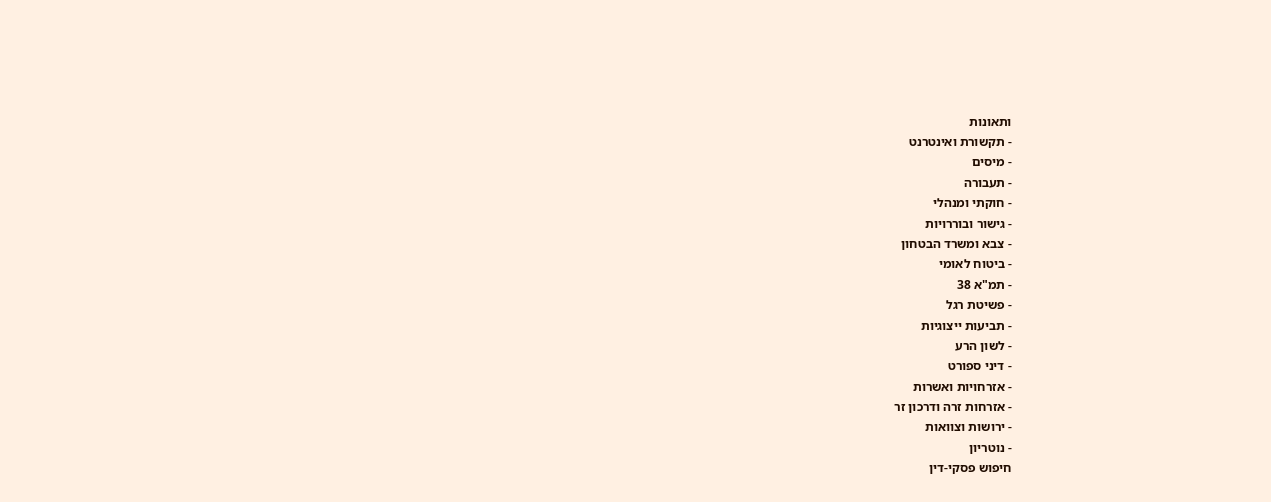ותאונות
- תקשורת ואינטרנט
- מיסים
- תעבורה
- חוקתי ומנהלי
- גישור ובוררויות
- צבא ומשרד הבטחון
- ביטוח לאומי
- תמ"א 38
- פשיטת רגל
- תביעות ייצוגיות
- לשון הרע
- דיני ספורט
- אזרחויות ואשרות
- אזרחות זרה ודרכון זר
- ירושות וצוואות
- נוטריון
חיפוש פסקי-דין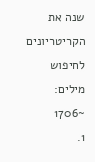שנה את הקריטריונים לחיפוש
מילים: ~1706
1.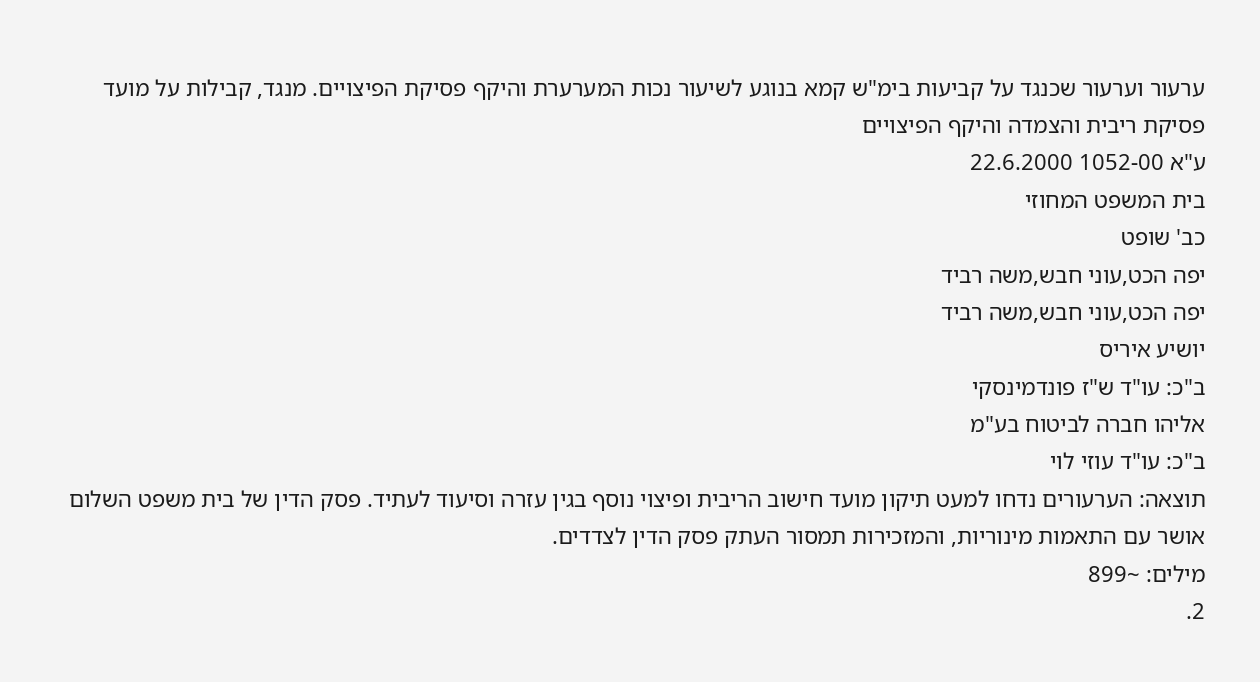ערעור וערעור שכנגד על קביעות בימ"ש קמא בנוגע לשיעור נכות המערערת והיקף פסיקת הפיצויים. מנגד, קבילות על מועד פסיקת ריבית והצמדה והיקף הפיצויים
ע"א 1052-00 22.6.2000
בית המשפט המחוזי
כב' שופט
יפה הכט,עוני חבש,משה רביד
יפה הכט,עוני חבש,משה רביד
יושיע איריס
ב"כ: עו"ד ש"ז פונדמינסקי
אליהו חברה לביטוח בע"מ
ב"כ: עו"ד עוזי לוי
תוצאה: הערעורים נדחו למעט תיקון מועד חישוב הריבית ופיצוי נוסף בגין עזרה וסיעוד לעתיד. פסק הדין של בית משפט השלום אושר עם התאמות מינוריות, והמזכירות תמסור העתק פסק הדין לצדדים.
מילים: ~899
2.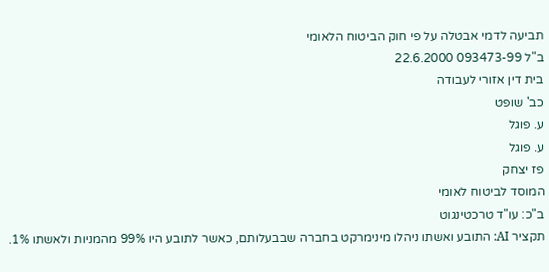תביעה לדמי אבטלה על פי חוק הביטוח הלאומי
ב"ל 093473-99 22.6.2000
בית דין אזורי לעבודה
כב' שופט
ע. פוגל
ע. פוגל
פז יצחק
המוסד לביטוח לאומי
ב"כ: עו"ד טרכטינגוט
תקציר AI: התובע ואשתו ניהלו מינימרקט בחברה שבבעלותם, כאשר לתובע היו 99% מהמניות ולאשתו 1%.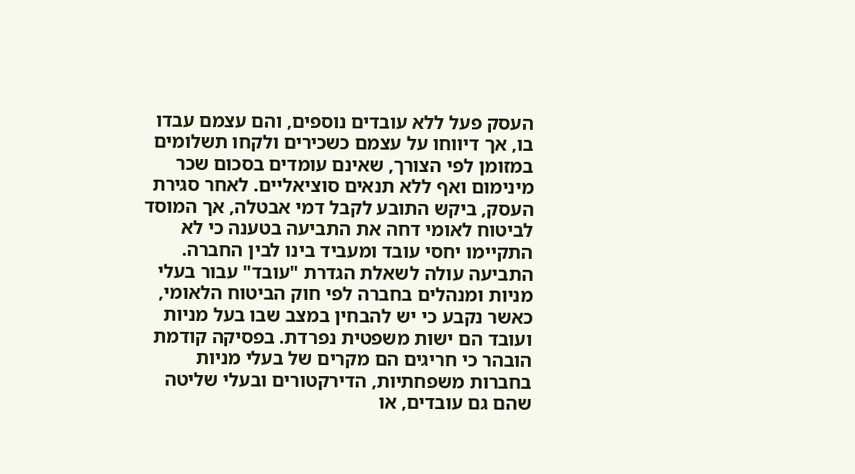העסק פעל ללא עובדים נוספים, והם עצמם עבדו בו, אך דיווחו על עצמם כשכירים ולקחו תשלומים במזומן לפי הצורך, שאינם עומדים בסכום שכר מינימום ואף ללא תנאים סוציאליים. לאחר סגירת העסק, ביקש התובע לקבל דמי אבטלה, אך המוסד לביטוח לאומי דחה את התביעה בטענה כי לא התקיימו יחסי עובד ומעביד בינו לבין החברה. התביעה עולה לשאלת הגדרת "עובד" עבור בעלי מניות ומנהלים בחברה לפי חוק הביטוח הלאומי, כאשר נקבע כי יש להבחין במצב שבו בעל מניות ועובד הם ישות משפטית נפרדת. בפסיקה קודמת הובהר כי חריגים הם מקרים של בעלי מניות בחברות משפחתיות, הדירקטורים ובעלי שליטה שהם גם עובדים, או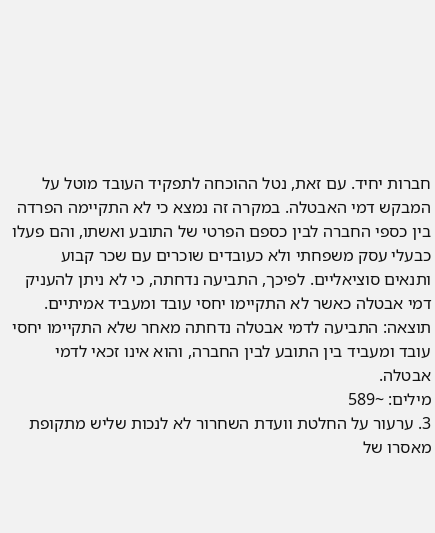חברות יחיד. עם זאת, נטל ההוכחה לתפקיד העובד מוטל על המבקש דמי האבטלה. במקרה זה נמצא כי לא התקיימה הפרדה בין כספי החברה לבין כספם הפרטי של התובע ואשתו, והם פעלו כבעלי עסק משפחתי ולא כעובדים שוכרים עם שכר קבוע ותנאים סוציאליים. לפיכך, התביעה נדחתה, כי לא ניתן להעניק דמי אבטלה כאשר לא התקיימו יחסי עובד ומעביד אמיתיים.
תוצאה: התביעה לדמי אבטלה נדחתה מאחר שלא התקיימו יחסי עובד ומעביד בין התובע לבין החברה, והוא אינו זכאי לדמי אבטלה.
מילים: ~589
3. ערעור על החלטת וועדת השחרור לא לנכות שליש מתקופת מאסרו של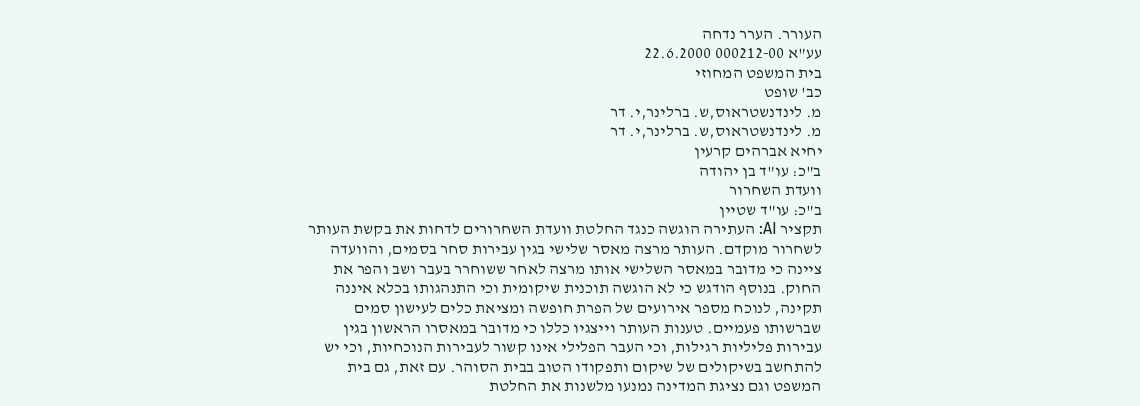העורר. הערר נדחה
עע"א 000212-00 22.6.2000
בית המשפט המחוזי
כב' שופט
מ. לינדנשטראוס,ש. ברלינר,י. דר
מ. לינדנשטראוס,ש. ברלינר,י. דר
יחיא אברהים קרעין
ב"כ: עו"ד בן יהודה
וועדת השחרור
ב"כ: עו"ד שטיין
תקציר AI: העתירה הוגשה כנגד החלטת וועדת השחרורים לדחות את בקשת העותר לשחרור מוקדם. העותר מרצה מאסר שלישי בגין עבירות סחר בסמים, והוועדה ציינה כי מדובר במאסר השלישי אותו מרצה לאחר ששוחרר בעבר ושב והפר את החוק. בנוסף הודגש כי לא הוגשה תוכנית שיקומית וכי התנהגותו בכלא איננה תקינה, לנוכח מספר אירועים של הפרת חופשה ומציאת כלים לעישון סמים שברשותו פעמיים. טענות העותר וייצגיו כללו כי מדובר במאסרו הראשון בגין עבירות פליליות רגילות, וכי העבר הפלילי אינו קשור לעבירות הנוכחיות, וכי יש להתחשב בשיקולים של שיקום ותפקודו הטוב בבית הסוהר. עם זאת, גם בית המשפט וגם נציגת המדינה נמנעו מלשנות את החלטת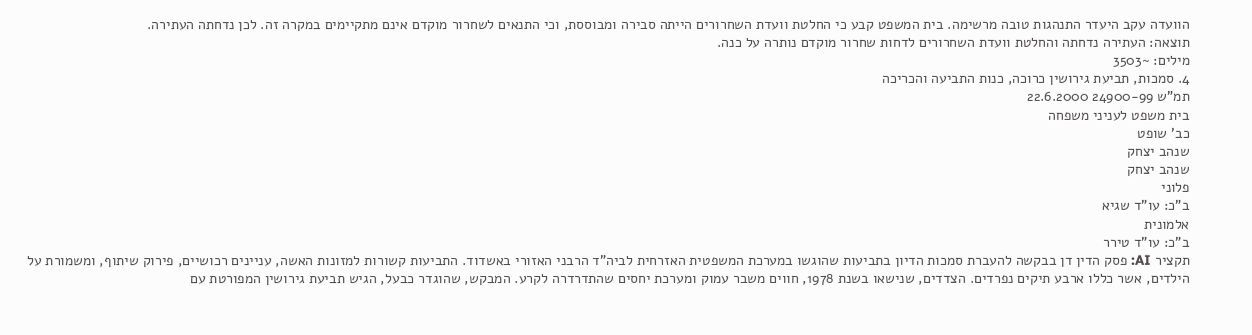הוועדה עקב היעדר התנהגות טובה מרשימה. בית המשפט קבע כי החלטת וועדת השחרורים הייתה סבירה ומבוססת, וכי התנאים לשחרור מוקדם אינם מתקיימים במקרה זה. לכן נדחתה העתירה.
תוצאה: העתירה נדחתה והחלטת וועדת השחרורים לדחות שחרור מוקדם נותרה על כנה.
מילים: ~3503
4. סמכות, תביעת גירושין כרוכה, כנות התביעה והכריכה
תמ"ש 24900-99 22.6.2000
בית משפט לעניני משפחה
כב' שופט
שנהב יצחק
שנהב יצחק
פלוני
ב"כ: עו"ד שגיא
אלמונית
ב"כ: עו"ד טירר
תקציר AI: פסק הדין דן בבקשה להעברת סמכות הדיון בתביעות שהוגשו במערכת המשפטית האזרחית לביה"ד הרבני האזורי באשדוד. התביעות קשורות למזונות האשה, עניינים רכושיים, פירוק שיתוף, ומשמורת על הילדים, אשר כללו ארבע תיקים נפרדים. הצדדים, שנישאו בשנת 1978, חווים משבר עמוק ומערכת יחסים שהתדרדרה לקרע. המבקש, שהוגדר כבעל, הגיש תביעת גירושין המפורטת עם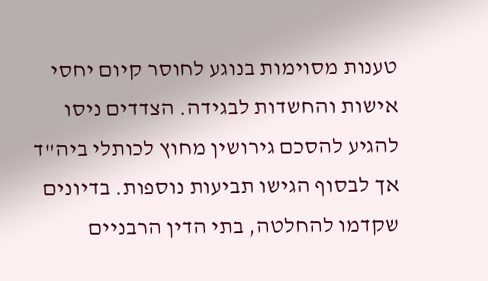טענות מסוימות בנוגע לחוסר קיום יחסי אישות והחשדות לבגידה. הצדדים ניסו להגיע להסכם גירושין מחוץ לכותלי ביה"ד אך לבסוף הגישו תביעות נוספות. בדיונים שקדמו להחלטה, בתי הדין הרבניים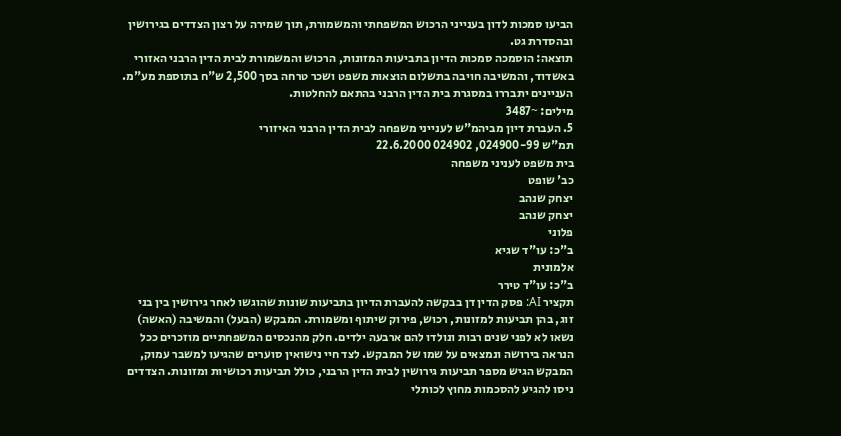הביעו סמכות לדון בענייני הרכוש המשפחתי והמשמורת, תוך שמירה על רצון הצדדים בגירושין ובהסדרת גט.
תוצאה: הוסמכה סמכות הדיון בתביעות המזונות, הרכוש והמשמורת לבית הדין הרבני האזורי באשדוד, והמשיבה חויבה בתשלום הוצאות משפט ושכר טרחה בסך 2,500 ש"ח בתוספת מע"מ. העניינים יתבררו במסגרת בית הדין הרבני בהתאם להחלטות.
מילים: ~3487
5. העברת דיון מביהמ"ש לענייני משפחה לבית הדין הרבני האיזורי
תמ"ש 024900-99, 024902 22.6.2000
בית משפט לעניני משפחה
כב' שופט
יצחק שנהב
יצחק שנהב
פלוני
ב"כ: עו"ד שגיא
אלמונית
ב"כ: עו"ד טירר
תקציר AI: פסק הדין דן בבקשה להעברת הדיון בתביעות שונות שהוגשו לאחר גירושין בין בני זוג, בהן תביעות למזונות, רכוש, פירוק שיתוף ומשמורת. המבקש (הבעל) והמשיבה (האשה) נשאו לא לפני שנים רבות ונולדו להם ארבעה ילדים. חלק מהנכסים המשפחתיים מוזכרים ככל הנראה בירושה ונמצאים על שמו של המבקש. לצד חיי נישואין סוערים שהגיעו למשבר עמוק, המבקש הגיש מספר תביעות גירושין לבית הדין הרבני, כולל תביעות רכושיות ומזונות. הצדדים ניסו להגיע להסכמות מחוץ לכותלי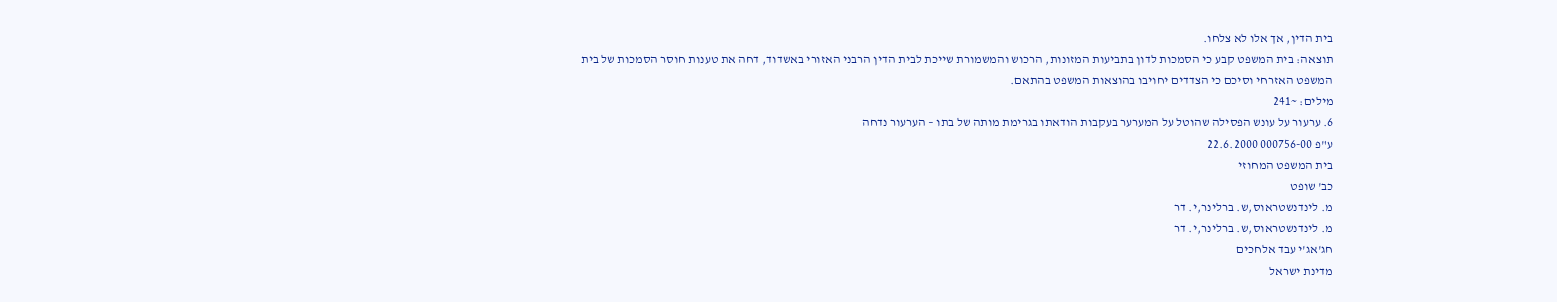בית הדין, אך אלו לא צלחו.
תוצאה: בית המשפט קבע כי הסמכות לדון בתביעות המזונות, הרכוש והמשמורת שייכת לבית הדין הרבני האזורי באשדוד, דחה את טענות חוסר הסמכות של בית המשפט האזרחי וסיכם כי הצדדים יחויבו בהוצאות המשפט בהתאם.
מילים: ~241
6. ערעור על עונש הפסילה שהוטל על המערער בעקבות הודאתו בגרימת מותה של בתו – הערעור נדחה
ע"פ 000756-00 22.6.2000
בית המשפט המחוזי
כב' שופט
מ. לינדנשטראוס,ש. ברלינר,י. דר
מ. לינדנשטראוס,ש. ברלינר,י. דר
חג'אג'י עבד אלחכים
מדינת ישראל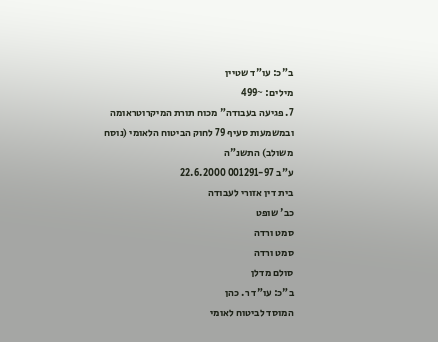ב"כ: עו"ד שטיין
מילים: ~499
7. פגיעה בעבודה" מכוח תורת המיקרוטראומה ובמשמעות סעיף 79 לחוק הביטוח הלאומי (נוסח משולב) התשנ"ה
ע"ב 001291-97 22.6.2000
בית דין אזורי לעבודה
כב' שופט
סמט ורדה
סמט ורדה
סולם מדלן
ב"כ: עו"ד ר. כהן
המוסד לביטוח לאומי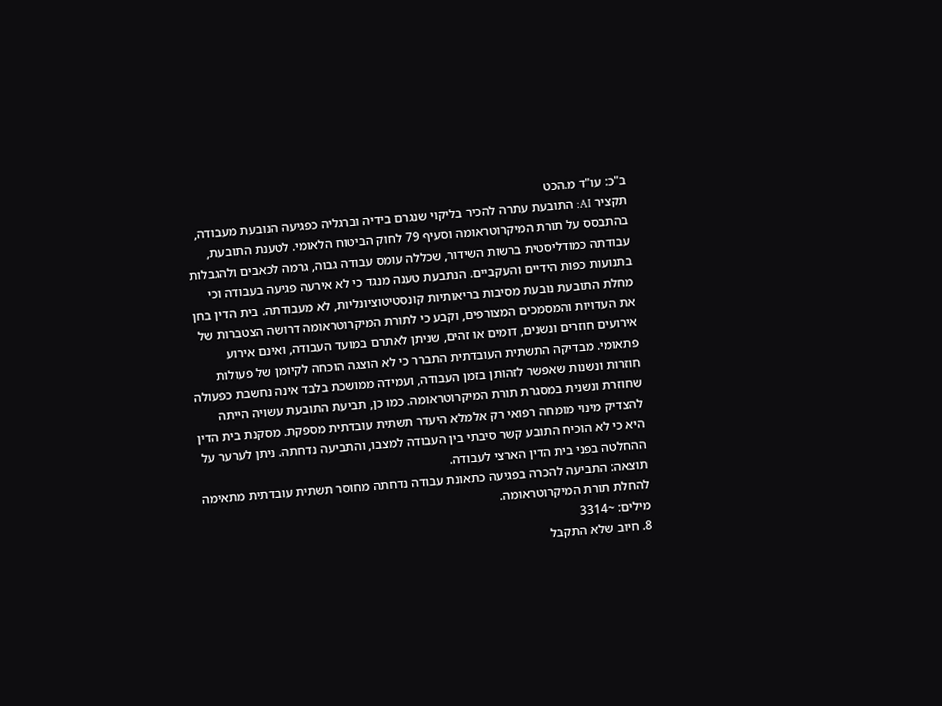ב"כ: עו"ד מ.הכט
תקציר AI: התובעת עתרה להכיר בליקוי שנגרם בידיה וברגליה כפגיעה הנובעת מעבודה, בהתבסס על תורת המיקרוטראומה וסעיף 79 לחוק הביטוח הלאומי. לטענת התובעת, עבודתה כמודליסטית ברשות השידור, שכללה עומס עבודה גבוה, גרמה לכאבים ולהגבלות בתנועות כפות הידיים והעקביים. הנתבעת טענה מנגד כי לא אירעה פגיעה בעבודה וכי מחלת התובעת נובעת מסיבות בריאותיות קונסטיטוציונליות, לא מעבודתה. בית הדין בחן את העדויות והמסמכים המצורפים, וקבע כי לתורת המיקרוטראומה דרושה הצטברות של אירועים חוזרים ונשנים, דומים או זהים, שניתן לאתרם במועד העבודה, ואינם אירוע פתאומי. מבדיקה התשתית העובדתית התברר כי לא הוצגה הוכחה לקיומן של פעולות חוזרות ונשנות שאפשר לזהותן בזמן העבודה, ועמידה ממושכת בלבד אינה נחשבת כפעולה שחוזרת ונשנית במסגרת תורת המיקרוטראומה. כמו כן, תביעת התובעת עשויה הייתה להצדיק מינוי מומחה רפואי רק אלמלא היעדר תשתית עובדתית מספקת. מסקנת בית הדין היא כי לא הוכיח התובע קשר סיבתי בין העבודה למצבו, והתביעה נדחתה. ניתן לערער על ההחלטה בפני בית הדין הארצי לעבודה.
תוצאה: התביעה להכרה בפגיעה כתאונת עבודה נדחתה מחוסר תשתית עובדתית מתאימה להחלת תורת המיקרוטראומה.
מילים: ~3314
8. חיוב שלא התקבל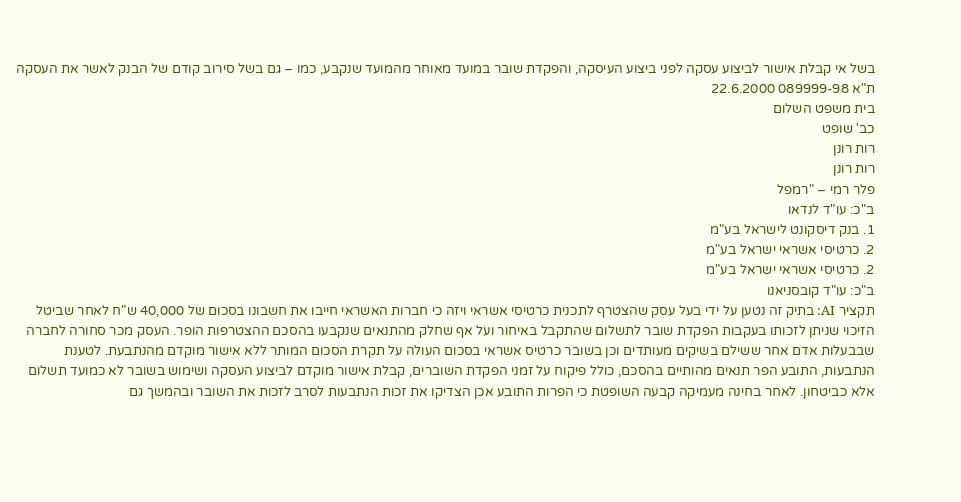בשל אי קבלת אישור לביצוע עסקה לפני ביצוע העיסקה, והפקדת שובר במועד מאוחר מהמועד שנקבע, כמו – גם בשל סירוב קודם של הבנק לאשר את העסקה
ת"א 089999-98 22.6.2000
בית משפט השלום
כב' שופט
רות רונן
רות רונן
פלר רמי – "רמפל
ב"כ: עו"ד לנדאו
1. בנק דיסקונט לישראל בע"מ
2. כרטיסי אשראי ישראל בע"מ
2. כרטיסי אשראי ישראל בע"מ
ב"כ: עו"ד קובסניאנו
תקציר AI: בתיק זה נטען על ידי בעל עסק שהצטרף לתכנית כרטיסי אשראי ויזה כי חברות האשראי חייבו את חשבונו בסכום של 40,000 ש"ח לאחר שביטל הזיכוי שניתן לזכותו בעקבות הפקדת שובר לתשלום שהתקבל באיחור ועל אף שחלק מהתנאים שנקבעו בהסכם ההצטרפות הופר. העסק מכר סחורה לחברה שבבעלות אדם אחר ששילם בשיקים מעותדים וכן בשובר כרטיס אשראי בסכום העולה על תקרת הסכום המותר ללא אישור מוקדם מהנתבעת. לטענת הנתבעות, התובע הפר תנאים מהותיים בהסכם, כולל פיקוח על זמני הפקדת השוברים, קבלת אישור מוקדם לביצוע העסקה ושימוש בשובר לא כמועד תשלום אלא כביטחון. לאחר בחינה מעמיקה קבעה השופטת כי הפרות התובע אכן הצדיקו את זכות הנתבעות לסרב לזכות את השובר ובהמשך גם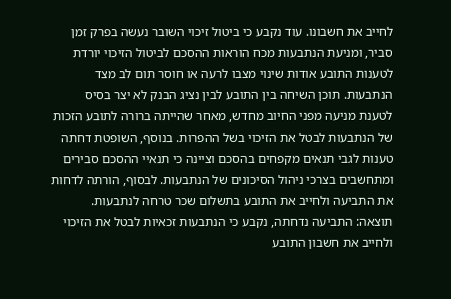לחייב את חשבונו. עוד נקבע כי ביטול זיכוי השובר נעשה בפרק זמן סביר, ומניעת הנתבעות מכח הוראות ההסכם לביטול הזיכוי יורדת לטענות התובע אודות שינוי מצבו לרעה או חוסר תום לב מצד הנתבעות. תוכן השיחה בין התובע לבין נציג הבנק לא יצר בסיס לטענת מניעה מפני החיוב מחדש, מאחר שהייתה ברורה לתובע הזכות של הנתבעות לבטל את הזיכוי בשל ההפרות. בנוסף, השופטת דחתה טענות לגבי תנאים מקפחים בהסכם וציינה כי תנאיי ההסכם סבירים ומתחשבים בצרכי ניהול הסיכונים של הנתבעות. לבסוף, הורתה לדחות את התביעה ולחייב את התובע בתשלום שכר טרחה לנתבעות.
תוצאה: התביעה נדחתה, נקבע כי הנתבעות זכאיות לבטל את הזיכוי ולחייב את חשבון התובע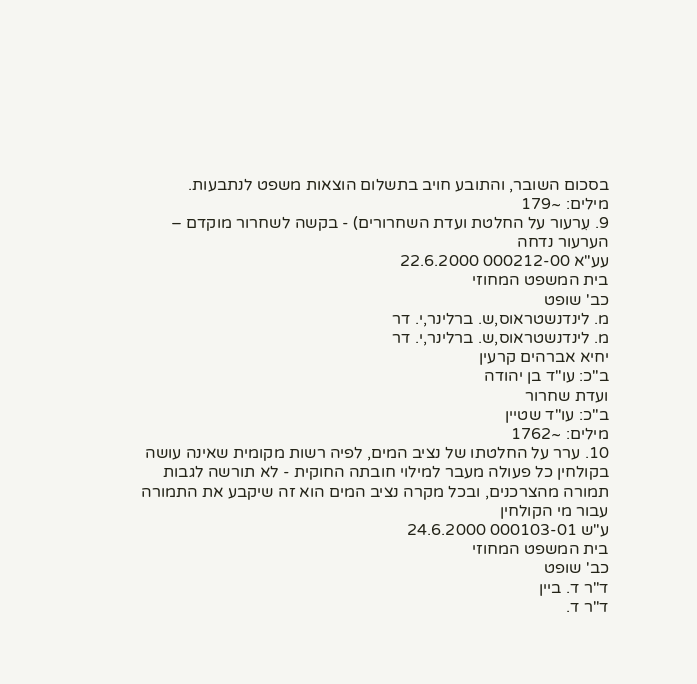בסכום השובר, והתובע חויב בתשלום הוצאות משפט לנתבעות.
מילים: ~179
9. עִרעור על החלטת ועדת השחרורים) - בקשה לשחרור מוקדם – הערעור נדחה
עע"א 000212-00 22.6.2000
בית המשפט המחוזי
כב' שופט
מ. לינדנשטראוס,ש. ברלינר,י. דר
מ. לינדנשטראוס,ש. ברלינר,י. דר
יחיא אברהים קרעין
ב"כ: עו"ד בן יהודה
ועדת שחרור
ב"כ: עו"ד שטיין
מילים: ~1762
10. ערר על החלטתו של נציב המים, לפיה רשות מקומית שאינה עושה בקולחין כל פעולה מעבר למילוי חובתה החוקית - לא תורשה לגבות תמורה מהצרכנים, ובכל מקרה נציב המים הוא זה שיקבע את התמורה עבור מי הקולחין
ע"ש 000103-01 24.6.2000
בית המשפט המחוזי
כב' שופט
ד"ר ד. ביין
ד"ר ד.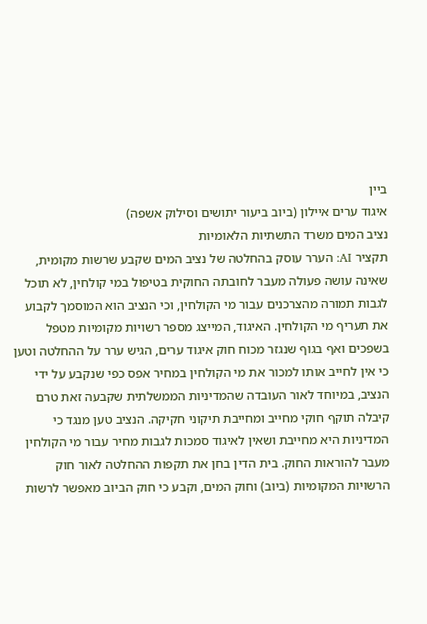ביין
איגוד ערים איילון (ביוב ביעור יתושים וסילוק אשפה)
נציב המים משרד התשתיות הלאומיות
תקציר AI: הערר עוסק בהחלטה של נציב המים שקבע שרשות מקומית, שאינה עושה פעולה מעבר לחובתה החוקית בטיפול במי קולחין, לא תוכל לגבות תמורה מהצרכנים עבור מי הקולחין, וכי הנציב הוא המוסמך לקבוע את תעריף מי הקולחין. האיגוד, המייצג מספר רשויות מקומיות מטפל בשפכים ואף בגוף שנגזר מכוח חוק איגוד ערים, הגיש ערר על ההחלטה וטען כי אין לחייב אותו למכור את מי הקולחין במחיר אפס כפי שנקבע על ידי הנציב, במיוחד לאור העובדה שהמדיניות הממשלתית שקבעה זאת טרם קיבלה תוקף חוקי מחייב ומחייבת תיקוני חקיקה. הנציב טען מנגד כי המדיניות היא מחייבת ושאין לאיגוד סמכות לגבות מחיר עבור מי הקולחין מעבר להוראות החוק. בית הדין בחן את תקפות ההחלטה לאור חוק הרשויות המקומיות (ביוב) וחוק המים, וקבע כי חוק הביוב מאפשר לרשות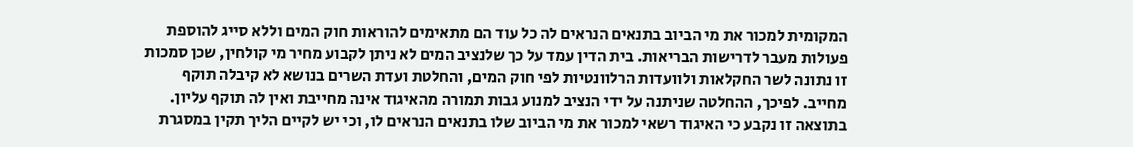המקומית למכור את מי הביוב בתנאים הנראים לה כל עוד הם מתאימים להוראות חוק המים וללא סייג להוספת פעולות מעבר לדרישות הבריאות. בית הדין עמד על כך שלנציב המים לא ניתן לקבוע מחיר מי קולחין, שכן סמכות זו נתונה לשר החקלאות ולוועדות הרלוונטיות לפי חוק המים, והחלטת ועדת השרים בנושא לא קיבלה תוקף מחייב. לפיכך, ההחלטה שניתנה על ידי הנציב למנוע גבות תמורה מהאיגוד אינה מחייבת ואין לה תוקף עליון. בתוצאה זו נקבע כי האיגוד רשאי למכור את מי הביוב שלו בתנאים הנראים לו, וכי יש לקיים הליך תקין במסגרת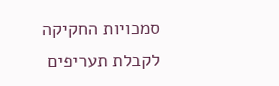סמכויות החקיקה לקבלת תעריפים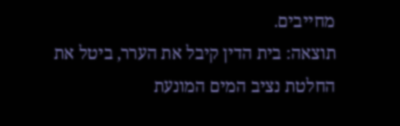מחייבים.
תוצאה: בית הדין קיבל את הערר, ביטל את החלטת נציב המים המונעת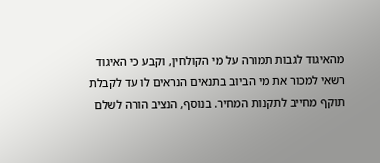מהאיגוד לגבות תמורה על מי הקולחין, וקבע כי האיגוד רשאי למכור את מי הביוב בתנאים הנראים לו עד לקבלת תוקף מחייב לתקנות המחיר. בנוסף, הנציב הורה לשלם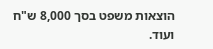הוצאות משפט בסך 8,000 ש"ח ועוד.